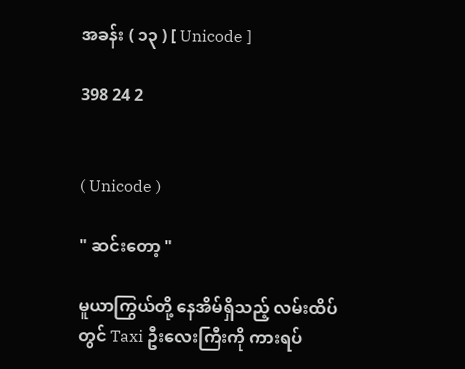အခန်း ( ၁၃ ) [ Unicode ]

398 24 2


( Unicode )

" ဆင်းတော့ "

မူယာကြွယ်တို့‌ နေအိမ်ရှိသည့် လမ်းထိပ်တွင် Taxi ဦးလေးကြီးကို ကားရပ်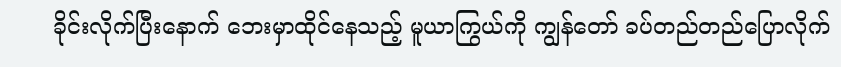ခိုင်းလိုက်ပြီးနောက် ဘေးမှာထိုင်နေသည့် မူယာကြွယ်ကို ကျွန်တော် ခပ်တည်တည်ပြောလိုက်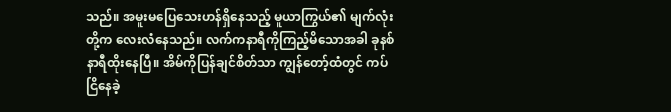သည်။ အမူးမပြေသေးဟန်ရှိနေသည့် မူယာကြွယ်၏ မျက်လုံးတို့က လေးလံနေသည်။ လက်ကနာရီကိုကြည့်မိသောအခါ ခုနစ်နာရီထိုးနေပြီ။ အိမ်ကိုပြန်ချင်စိတ်သာ ကျွန်တော့်ထံတွင် ကပ်ငြိနေခဲ့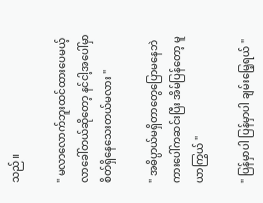သည်။

" မလာလောက်ဘူးထင်ထားပေမယ့် လာခေါ်တယ်ဆိုတော့ နင်ငါ့အပေါ်မှာ စိတ်ရှိနေသေးတယ်မလား "

" အဓိပ္ပာယ်မရှိတာတွေပြောမနေဘဲ ကားပေါ်ကဆင်းပြီး အိမ်ပြန်တော့ မူယာကြွယ် "

" ပြန်မှာပါ ပြန်မှာပါ ချမ်းမြေ့ရယ် "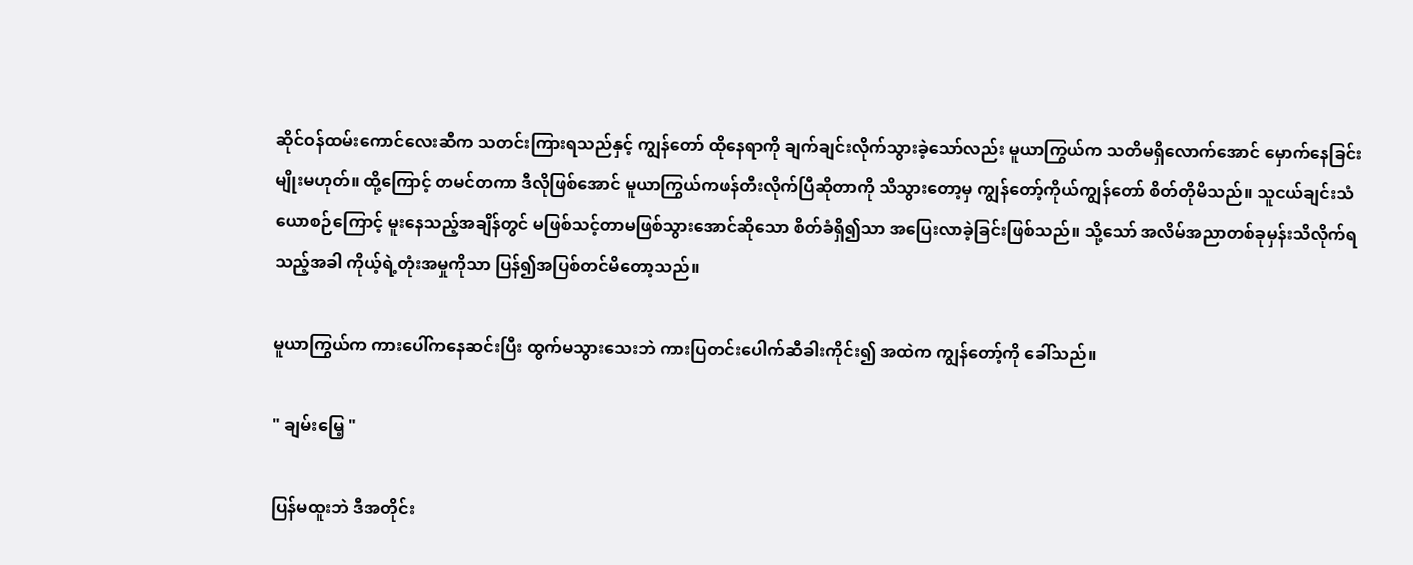ဆိုင်ဝန်ထမ်းကောင်လေးဆီက သတင်းကြားရသည်နှင့် ကျွန်တော် ထိုနေရာကို ချက်ချင်းလိုက်သွားခဲ့သော်လည်း မူယာကြွယ်က သတိမရှိလောက်အောင် မှောက်နေခြင်းမျိုးမဟုတ်။ ထို့ကြောင့် တမင်တကာ ဒီလိုဖြစ်အောင် မူယာကြွယ်ကဖန်တီးလိုက်ပြီဆိုတာကို သိသွားတော့မှ ကျွန်တော့်ကိုယ်ကျွန်တော် စိတ်တိုမိသည်။ သူငယ်ချင်းသံယောစဉ်ကြောင့် မူးနေသည့်အချိန်တွင် မဖြစ်သင့်တာမဖြစ်သွားအောင်ဆိုသော စိတ်ခံရှိ၍သာ အပြေးလာခဲ့ခြင်းဖြစ်သည်။ သို့သော် အလိမ်အညာတစ်ခုမှန်းသိလိုက်ရသည့်အခါ ကိုယ့်ရဲ့တုံးအမှုကိုသာ ပြန်၍အပြစ်တင်မိတော့သည်။

မူယာကြွယ်က ကားပေါ်ကနေဆင်းပြီး ထွက်မသွားသေးဘဲ ကားပြတင်းပေါက်ဆီခါးကိုင်း၍ အထဲက ကျွန်တော့်ကို ခေါ်သည်။

" ချမ်းမြေ့ "

ပြန်မထူးဘဲ ဒီအတိုင်း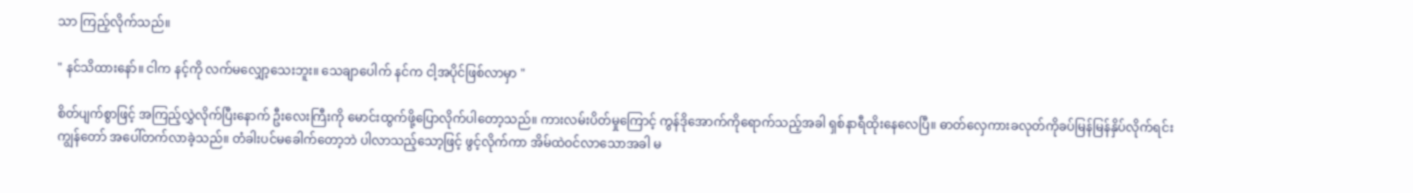သာ ကြည့်လိုက်သည်။

" နင်သိထားနော်။ ငါက နင့်ကို လက်မလျှော့သေးဘူး။ သေချာပေါက် နင်က ငါ့အပိုင်ဖြစ်လာမှာ "

စိတ်ပျက်စွာဖြင့် အကြည့်လွှဲလိုက်ပြီးနောက် ဦးလေးကြီးကို မောင်းထွက်ဖို့ပြောလိုက်ပါတော့သည်။ ကားလမ်းပိတ်မှုကြောင့် ကွန်ဒိုအောက်ကိုရောက်သည့်အခါ ရှစ်နာရီထိုးနေလေပြီ။ ဓာတ်လှေကားခလုတ်ကိုခပ်မြန်မြန်နှိပ်လိုက်ရင်း ကျွန်တော် အပေါ်တက်လာခဲ့သည်။ တံခါးပင်မခေါက်တော့ဘဲ ပါလာသည့်သော့ဖြင့် ဖွင့်လိုက်ကာ အိမ်ထဲဝင်လာသောအခါ မ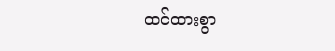ထင်ထားစွာ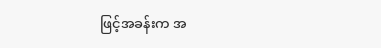ဖြင့်အခန်းက အ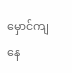မှောင်ကျနေ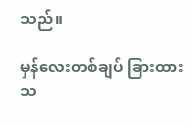သည်။

မှန်လေးတစ်ချပ် ခြားထားသ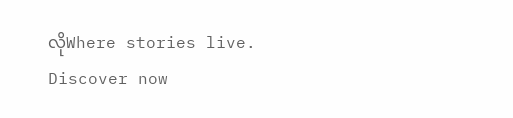လိုWhere stories live. Discover now